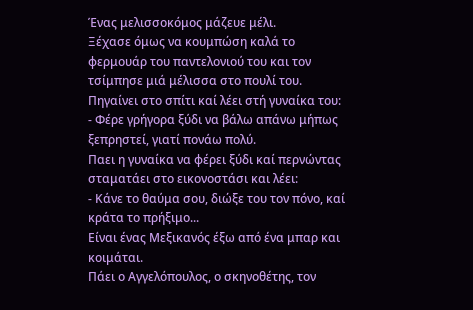Ένας μελισσοκόμος μάζευε μέλι.
Ξέχασε όμως να κουμπώση καλά το φερμουάρ του παντελονιού του και τον τσίμπησε μιά μέλισσα στο πουλί του.
Πηγαίνει στο σπίτι καί λέει στή γυναίκα του:
- Φέρε γρήγορα ξύδι να βάλω απάνω μήπως ξεπρηστεί, γιατί πονάω πολύ.
Παει η γυναίκα να φέρει ξύδι καί περνώντας σταματάει στο εικονοστάσι και λέει:
- Κάνε το θαύμα σου, διώξε του τον πόνο, καί κράτα το πρήξιμο...
Είναι ένας Μεξικανός έξω από ένα μπαρ και κοιμάται.
Πάει ο Αγγελόπουλος, ο σκηνοθέτης, τον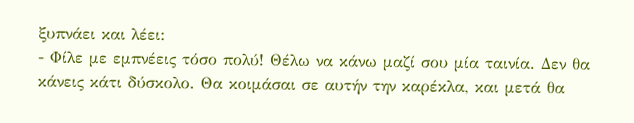ξυπνάει και λέει:
- Φίλε με εμπνέεις τόσο πολύ! Θέλω να κάνω μαζί σου μία ταινία. Δεν θα κάνεις κάτι δύσκολο. Θα κοιμάσαι σε αυτήν την καρέκλα, και μετά θα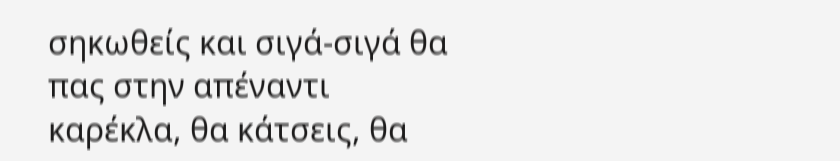σηκωθείς και σιγά-σιγά θα πας στην απέναντι καρέκλα, θα κάτσεις, θα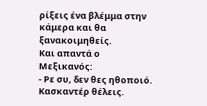ρίξεις ένα βλέμμα στην κάμερα και θα ξανακοιμηθείς.
Και απαντά ο Μεξικανός:
- Ρε συ, δεν θες ηθοποιό. Κασκαντέρ θέλεις.